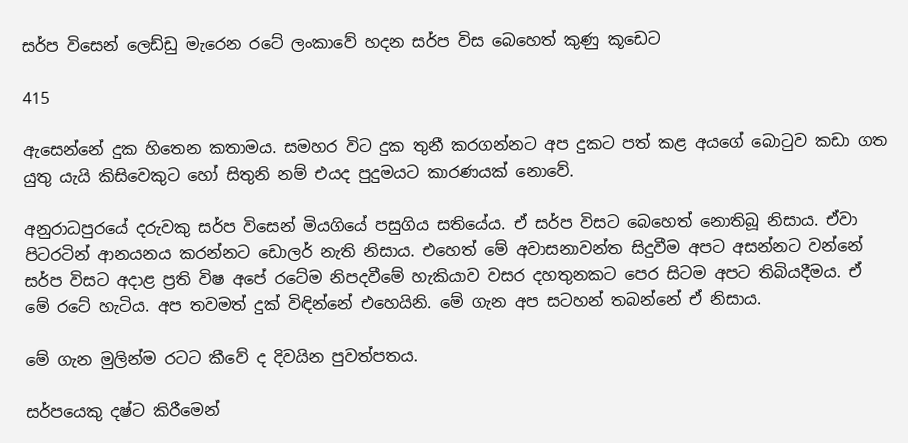සර්ප විසෙන් ලෙඩ්ඩු මැරෙන රටේ ලංකාවේ හදන සර්ප විස බෙහෙත් කුණු කූඩෙට

415

ඇසෙන්නේ දුක හිතෙන කතාමය. සමහර විට දුක තුනී කරගන්නට අප දුකට පත් කළ අයගේ බොටුව කඩා ගත යුතු යැයි කිසිවෙකුට හෝ සිතුනි නම් එයද පුදුමයට කාරණයක් නොවේ.

අනුරාධපුරයේ දරුවකු සර්ප විසෙන් මියගියේ පසුගිය සතියේය. ඒ සර්ප විසට බෙහෙත් නොතිබූ නිසාය. ඒවා පිටරටින් ආනයනය කරන්නට ඩොලර් නැති නිසාය. එහෙත් මේ අවාසනාවන්ත සිදුවීම අපට අසන්නට වන්නේ සර්ප විසට අදාළ ප්‍රති විෂ අපේ රටේම නිපදවීමේ හැකියාව වසර දහතුනකට පෙර සිටම අපට තිබියදීමය. ඒ මේ රටේ හැටිය. අප තවමත් දුක් විඳින්නේ එහෙයිනි. මේ ගැන අප සටහන් තබන්නේ ඒ නිසාය.

මේ ගැන මුලින්ම රටට කීවේ ද දිවයින පුවත්පතය.

සර්පයෙකු දෂ්ට කිරීමෙන්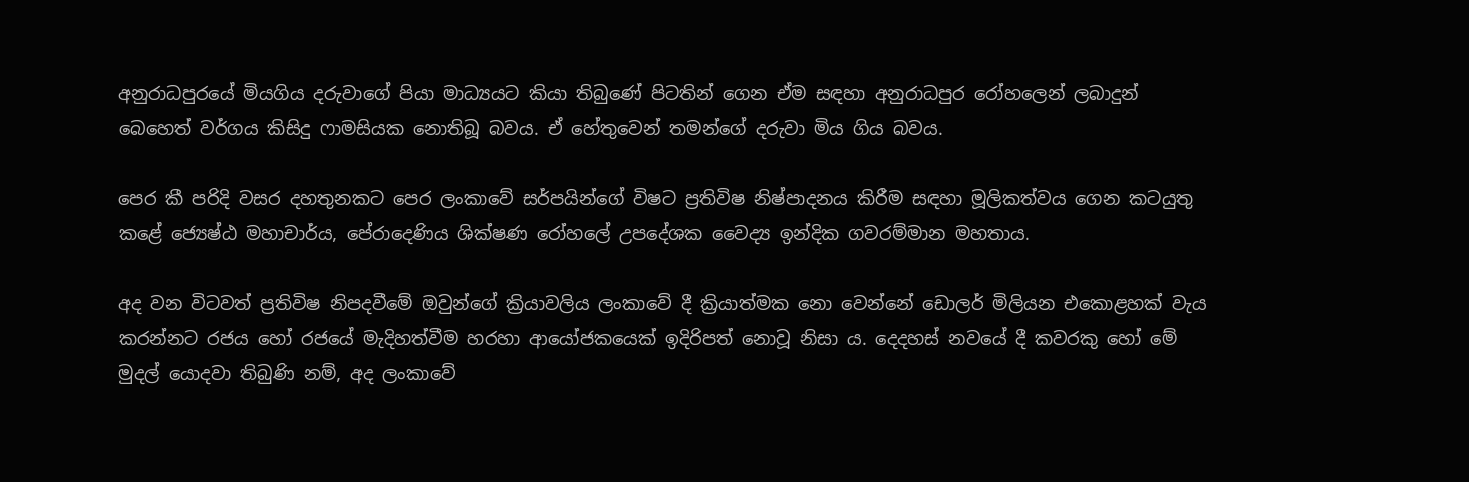අනුරාධපුරයේ මියගිය දරුවාගේ පියා මාධ්‍යයට කියා තිබුණේ පිටතින් ගෙන ඒම සඳහා අනුරාධපුර රෝහලෙන් ලබාදුන් බෙහෙත් වර්ගය කිසිදු ෆාමසියක නොතිබූ බවය. ඒ හේතුවෙන් තමන්ගේ දරුවා මිය ගිය බවය.

පෙර කී පරිදි වසර දහතුනකට පෙර ලංකාවේ සර්පයින්ගේ විෂට ප්‍රතිවිෂ නිෂ්පාදනය කිරීම සඳහා මූලිකත්වය ගෙන කටයුතු කළේ ජ්‍යෙෂ්ඨ මහාචාර්ය, පේරාදෙණිය ශික්ෂණ රෝහලේ උපදේශක වෛද්‍ය ඉන්දික ගවරම්මාන මහතාය.

අද වන විටවත් ප්‍රතිවිෂ නිපදවීමේ ඔවුන්ගේ ක්‍රියාවලිය ලංකාවේ දී ක්‍රියාත්මක නො වෙන්නේ ඩොලර් මිලියන එකොළහක් වැය කරන්නට රජය හෝ රජයේ මැදිහත්වීම හරහා ආයෝජකයෙක් ඉදිරිපත් නොවූ නිසා ය. දෙදහස් නවයේ දී කවරකු හෝ මේ මුදල් යොදවා තිබුණි නම්, අද ලංකාවේ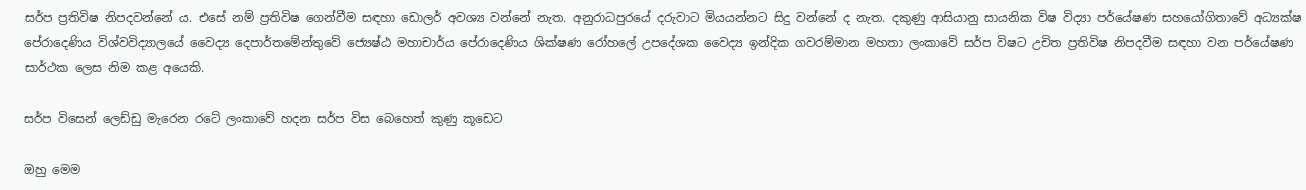සර්ප ප්‍රතිවිෂ නිපදවන්නේ ය. එසේ නම් ප්‍රතිවිෂ ගෙන්වීම සඳහා ඩොලර් අවශ්‍ය වන්නේ නැත. අනුරාධපුරයේ දරුවාට මියයන්නට සිදු වන්නේ ද නැත. දකුණු ආසියානු සායනික විෂ විද්‍යා පර්යේෂණ සහයෝගිතාවේ අධ්‍යක්ෂ පේරාදෙණිය විශ්වවිද්‍යාලයේ වෛද්‍ය දෙපාර්තමේන්තුවේ ජ්‍යෙෂ්ඨ මහාචාර්ය පේරාදෙණිය ශික්ෂණ රෝහලේ උපදේශක වෛද්‍ය ඉන්දික ගවරම්මාන මහතා ලංකාවේ සර්ප විෂට උචිත ප්‍රතිවිෂ නිපදවීම සඳහා වන පර්යේෂණ සාර්ථක ලෙස නිම කළ අයෙකි.

සර්ප විසෙන් ලෙඩ්ඩු මැරෙන රටේ ලංකාවේ හදන සර්ප විස බෙහෙත් කුණු කූඩෙට

ඔහු මෙම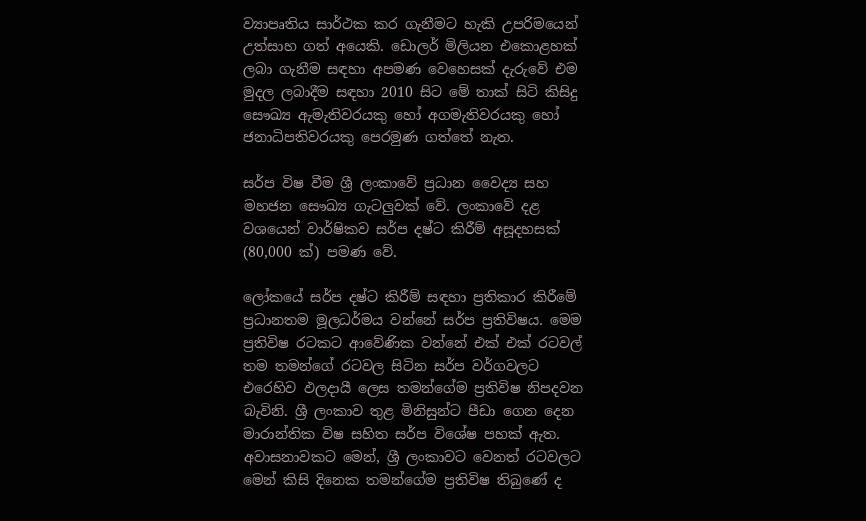ව්‍යාපෘතිය සාර්ථක කර ගැනීමට හැකි උපරිමයෙන් උත්සාහ ගත් අයෙකි. ඩොලර් මිලියන එකොළහක් ලබා ගැනීම සඳහා අපමණ වෙහෙසක් දැරුවේ එම මුදල ලබාදීම සඳහා 2010 සිට මේ තාක් සිටි කිසිදු සෞඛ්‍ය ඇමැතිවරයකු හෝ අගමැතිවරයකු හෝ ජනාධිපතිවරයකු පෙරමුණ ගත්තේ නැත.

සර්ප විෂ වීම ශ්‍රී ලංකාවේ ප්‍රධාන වෛද්‍ය සහ මහජන සෞඛ්‍ය ගැටලුවක් වේ. ලංකාවේ දළ වශයෙන් වාර්ෂිකව සර්ප දෂ්ට කිරීම් අසූදහසක් (80,000 ක්) පමණ වේ.

ලෝකයේ සර්ප දෂ්ට කිරීම් සඳහා ප්‍රතිකාර කිරීමේ ප්‍රධානතම මූලධර්මය වන්නේ සර්ප ප්‍රතිවිෂය. මෙම ප්‍රතිවිෂ රටකට ආවේණික වන්නේ එක් එක් රටවල් තම තමන්ගේ රටවල සිටින සර්ප වර්ගවලට එරෙහිව ඵලදායී ලෙස තමන්ගේම ප්‍රතිවිෂ නිපදවන බැවිනි. ශ්‍රී ලංකාව තුළ මිනිසුන්ට පීඩා ගෙන දෙන මාරාන්තික විෂ සහිත සර්ප විශේෂ පහක් ඇත. අවාසනාවකට මෙන්, ශ්‍රී ලංකාවට වෙනත් රටවලට මෙන් කිසි දිනෙක තමන්ගේම ප්‍රතිවිෂ තිබුණේ ද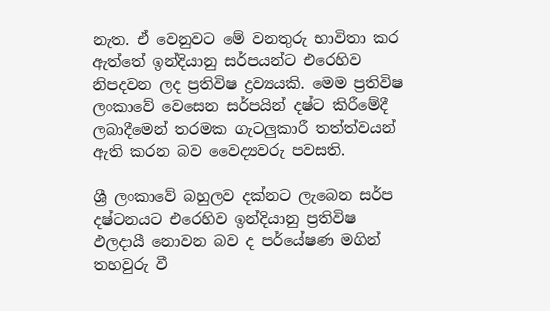නැත. ඒ වෙනුවට මේ වනතුරු භාවිතා කර ඇත්තේ ඉන්දියානු සර්පයන්ට එරෙහිව නිපදවන ලද ප්‍රතිවිෂ ද්‍රව්‍යයකි. මෙම ප්‍රතිවිෂ ලංකාවේ වෙසෙන සර්පයින් දෂ්ට කිරීමේදී ලබාදීමෙන් තරමක ගැටලුකාරී තත්ත්වයන් ඇති කරන බව වෛද්‍යවරු පවසති.

ශ්‍රී ලංකාවේ බහුලව දක්නට ලැබෙන සර්ප දෂ්ටනයට එරෙහිව ඉන්දියානු ප්‍රතිවිෂ ඵලදායී නොවන බව ද පර්යේෂණ මගින් තහවුරු වී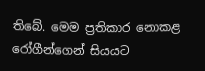තිබේ. මෙම ප්‍රතිකාර නොකළ රෝගීන්ගෙන් සියයට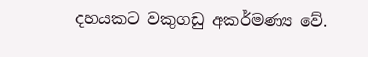දහයකට වකුගඩු අකර්මණ්‍ය වේ.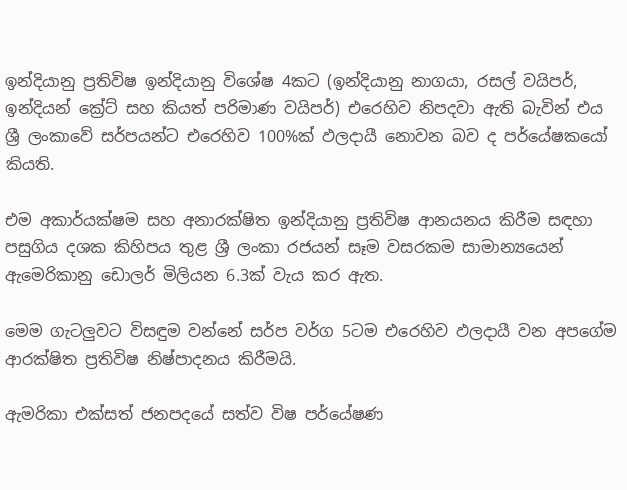ඉන්දියානු ප්‍රතිවිෂ ඉන්දියානු විශේෂ 4කට (ඉන්දියානු නාගයා, රසල් වයිපර්, ඉන්දියන් ක්‍රේට් සහ කියත් පරිමාණ වයිපර්) එරෙහිව නිපදවා ඇති බැවින් එය ශ්‍රී ලංකාවේ සර්පයන්ට එරෙහිව 100%ක් ඵලදායී නොවන බව ද පර්යේෂකයෝ කියති.

එම අකාර්යක්ෂම සහ අනාරක්ෂිත ඉන්දියානු ප්‍රතිවිෂ ආනයනය කිරීම සඳහා පසුගිය දශක කිහිපය තුළ ශ්‍රී ලංකා රජයන් සෑම වසරකම සාමාන්‍යයෙන් ඇමෙරිකානු ඩොලර් මිලියන 6.3ක් වැය කර ඇත.

මෙම ගැටලුවට විසඳුම වන්නේ සර්ප වර්ග 5ටම එරෙහිව ඵලදායී වන අපගේම ආරක්ෂිත ප්‍රතිවිෂ නිෂ්පාදනය කිරීමයි.

ඇමරිකා එක්සත් ජනපදයේ සත්ව විෂ පර්යේෂණ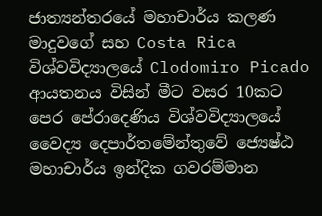ජාත්‍යන්තරයේ මහාචාර්ය කලණ මාදුවගේ සහ Costa Rica විශ්වවිද්‍යාලයේ Clodomiro Picado ආයතනය විසින් මීට වසර 10කට පෙර පේරාදෙණිය විශ්වවිද්‍යාලයේ වෛද්‍ය දෙපාර්තමේන්තුවේ ජ්‍යෙෂ්ඨ මහාචාර්ය ඉන්දික ගවරම්මාන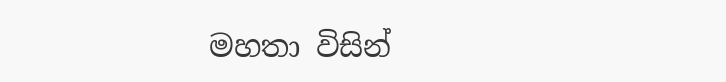මහතා විසින්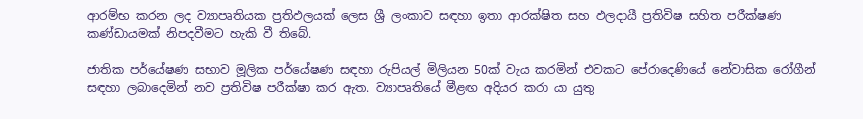ආරම්භ කරන ලද ව්‍යාපෘතියක ප්‍රතිඵලයක් ලෙස ශ්‍රී ලංකාව සඳහා ඉතා ආරක්ෂිත සහ ඵලදායී ප්‍රතිවිෂ සහිත පරීක්ෂණ කණ්ඩායමක් නිපදවීමට හැකි වී තිබේ.

ජාතික පර්යේෂණ සභාව මූලික පර්යේෂණ සඳහා රුපියල් මිලියන 50ක් වැය කරමින් එවකට පේරාදෙණියේ නේවාසික රෝගීන් සඳහා ලබාදෙමින් නව ප්‍රතිවිෂ පරීක්ෂා කර ඇත. ව්‍යාපෘතියේ මීළඟ අදියර කරා යා යුතු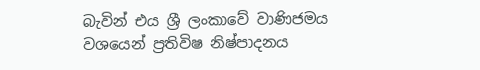බැවින් එය ශ්‍රී ලංකාවේ වාණිජමය වශයෙන් ප්‍රතිවිෂ නිෂ්පාදනය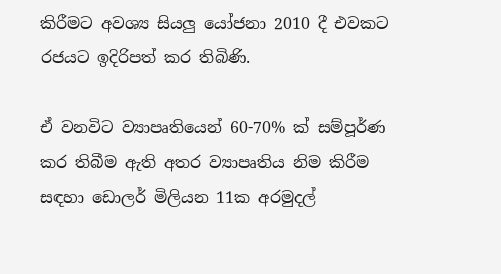කිරීමට අවශ්‍ය සියලු යෝජනා 2010 දී එවකට රජයට ඉදිරිපත් කර තිබිණි.

ඒ වනවිට ව්‍යාපෘතියෙන් 60-70% ක් සම්පූර්ණ කර තිබීම ඇති අතර ව්‍යාපෘතිය නිම කිරීම සඳහා ඩොලර් මිලියන 11ක අරමුදල්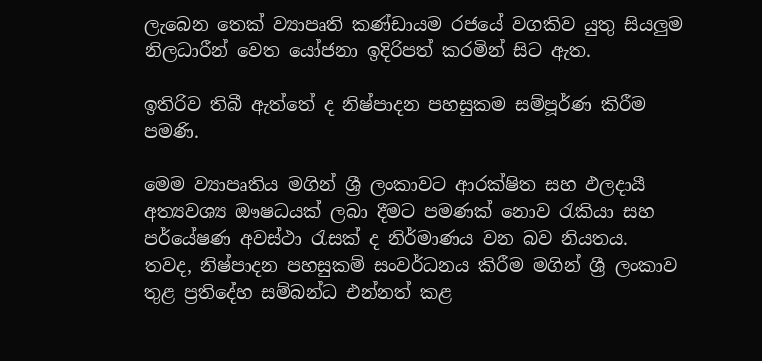ලැබෙන තෙක් ව්‍යාපෘති කණ්ඩායම රජයේ වගකිව යුතු සියලුම නිලධාරීන් වෙත යෝජනා ඉදිරිපත් කරමින් සිට ඇත.

ඉතිරිව තිබී ඇත්තේ ද නිෂ්පාදන පහසුකම සම්පූර්ණ කිරීම පමණි.

මෙම ව්‍යාපෘතිය මගින් ශ්‍රී ලංකාවට ආරක්ෂිත සහ ඵලදායී අත්‍යවශ්‍ය ඖෂධයක් ලබා දීමට පමණක් නොව රැකියා සහ පර්යේෂණ අවස්ථා රැසක් ද නිර්මාණය වන බව නියතය. තවද, නිෂ්පාදන පහසුකම් සංවර්ධනය කිරීම මගින් ශ්‍රී ලංකාව තුළ ප්‍රතිදේහ සම්බන්ධ එන්නත් කළ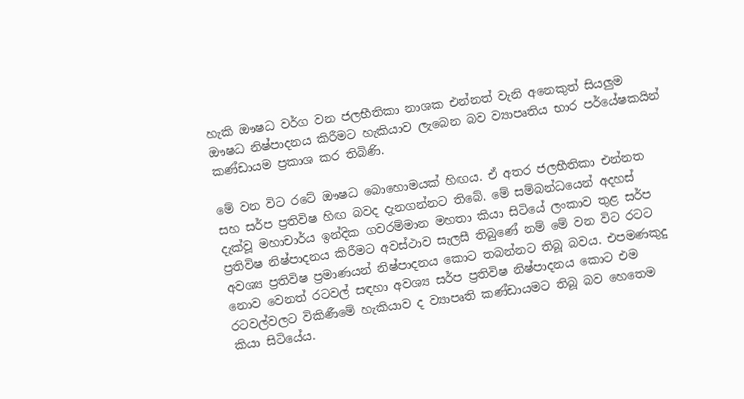හැකි ඖෂධ වර්ග වන ජලභීතිකා නාශක එන්නත් වැනි අනෙකුත් සියලුම ඖෂධ නිෂ්පාදනය කිරීමට හැකියාව ලැබෙන බව ව්‍යාපෘතිය භාර පර්යේෂකයින් කණ්ඩායම ප්‍රකාශ කර තිබිණි.

මේ වන විට රටේ ඖෂධ බොහොමයක් හිඟය. ඒ අතර ජලභීතිකා එන්නත සහ සර්ප ප්‍රතිවිෂ හිඟ බවද දැනගන්නට තිබේ. මේ සම්බන්ධයෙන් අදහස් දැක්වූ මහාචාර්ය ඉන්දික ගවරම්මාන මහතා කියා සිටියේ ලංකාව තුළ සර්ප ප්‍රතිවිෂ නිෂ්පාදනය කිරීමට අවස්ථාව සැලසී තිබුණේ නම් මේ වන විට රටට අවශ්‍ය ප්‍රතිවිෂ ප්‍රමාණයන් නිෂ්පාදනය කොට තබන්නට තිබූ බවය. එපමණකුදු නොව වෙනත් රටවල් සඳහා අවශ්‍ය සර්ප ප්‍රතිවිෂ නිෂ්පාදනය කොට එම රටවල්වලට විකිණීමේ හැකියාව ද ව්‍යාපෘති කණ්ඩායමට තිබූ බව හෙතෙම කියා සිටියේය.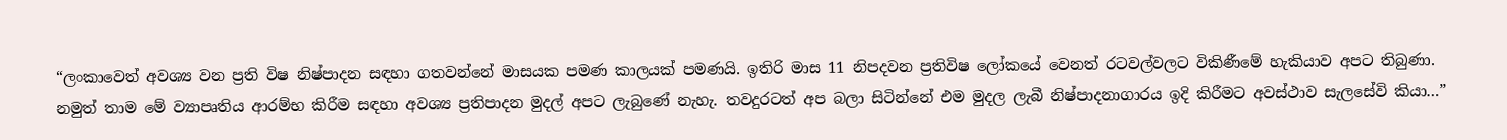“ලංකාවෙත් අවශ්‍ය වන ප්‍රති විෂ නිෂ්පාදන සඳහා ගතවන්නේ මාසයක පමණ කාලයක් පමණයි. ඉතිරි මාස 11 නිපදවන ප්‍රතිවිෂ ලෝකයේ වෙනත් රටවල්වලට විකිණීමේ හැකියාව අපට තිබුණා. නමුත් තාම මේ ව්‍යාපෘතිය ආරම්භ කිරීම සඳහා අවශ්‍ය ප්‍රතිපාදන මුදල් අපට ලැබුණේ නැහැ. තවදුරටත් අප බලා සිටින්නේ එම මුදල ලැබී නිෂ්පාදනාගාරය ඉදි කිරීමට අවස්ථාව සැලසේවි කියා…”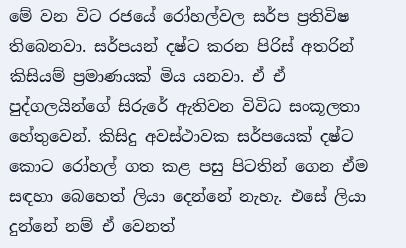මේ වන විට රජයේ රෝහල්වල සර්ප ප්‍රතිවිෂ තිබෙනවා. සර්පයන් දෂ්ට කරන පිරිස් අතරින් කිසියම් ප්‍රමාණයක් මිය යනවා. ඒ ඒ පුද්ගලයින්ගේ සිරුරේ ඇතිවන විවිධ සංකූලතා හේතුවෙන්. කිසිදු අවස්ථාවක සර්පයෙක් දෂ්ට කොට රෝහල් ගත කළ පසු පිටතින් ගෙන ඒම සඳහා බෙහෙත් ලියා දෙන්නේ නැහැ. එසේ ලියා දුන්නේ නම් ඒ වෙනත්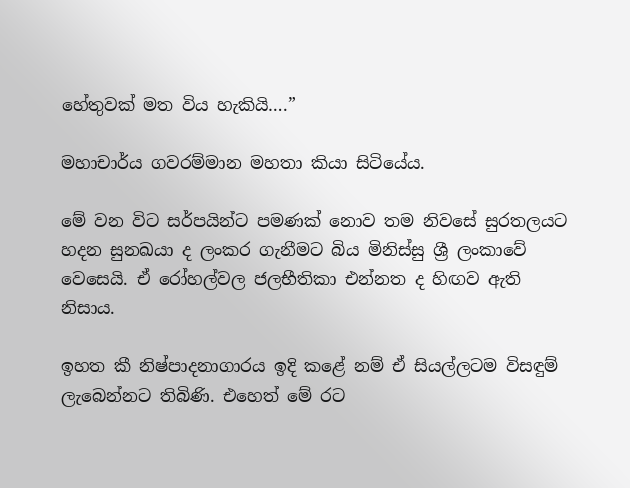හේතුවක් මත විය හැකියි….”

මහාචාර්ය ගවරම්මාන මහතා කියා සිටියේය.

මේ වන විට සර්පයින්ට පමණක් නොව තම නිවසේ සුරතලයට හදන සුනඛයා ද ලංකර ගැනීමට බිය මිනිස්සු ශ්‍රී ලංකාවේ වෙසෙයි. ඒ රෝහල්වල ජලභීතිකා එන්නත ද හිඟව ඇති නිසාය.

ඉහත කී නිෂ්පාදනාගාරය ඉදි කළේ නම් ඒ සියල්ලටම විසඳුම් ලැබෙන්නට තිබිණි. එහෙත් මේ රට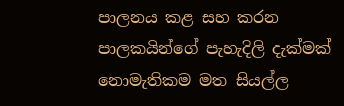පාලනය කළ සහ කරන පාලකයින්ගේ පැහැදිලි දැක්මක් නොමැතිකම මත සියල්ල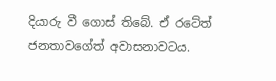දියාරු වී ගොස් තිබේ. ඒ රටේත් ජනතාවගේත් අවාසනාවටය.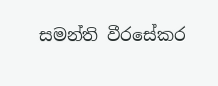සමන්ති වීරසේකර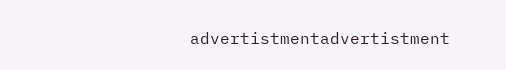advertistmentadvertistment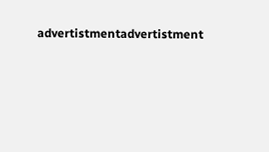advertistmentadvertistment